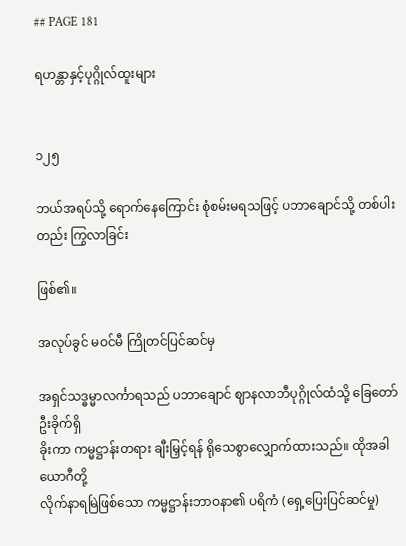## PAGE 181

ရဟန္တာနှင့်ပုဂ္ဂိုလ်ထူးများ


၁၂၅

ဘယ်အရပ်သို့ ရောက်နေကြောင်း စုံစမ်းမရသဖြင့် ပဘာချောင်သို့ တစ်ပါးတည်း ကြွလာခြင်း

ဖြစ်၏။

အလုပ်ခွင် မဝင်မီ ကြိုတင်ပြင်ဆင်မှ

အရှင်သဒ္ဓမ္မာလင်္ကာရသည် ပဘာချောင် ဈာနလာဘီပုဂ္ဂိုလ်ထံသို့ ခြေတော် ဦးခိုက်ရှိ
ခိုးကာ ကမ္မဋ္ဌာန်းတရား ချီးမြှင့်ရန် ရိုသေစွာလျှောက်ထားသည်။ ထိုအခါ ယောဂီတို့
လိုက်နာရမြဲဖြစ်သော ကမ္မဋ္ဌာန်းဘာဝနာ၏ ပရိကံ (ရှေ့ပြေးပြင်ဆင်မှု)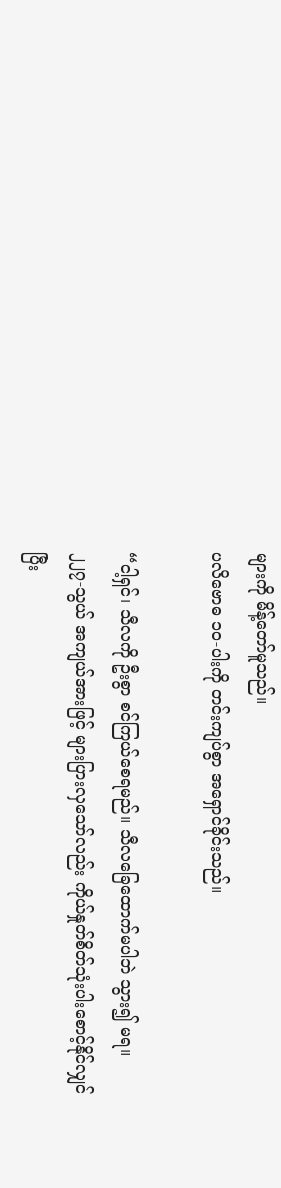များကို မိန့်တော်မူသည်။
ပလိဗောဓ ၁၀-ပါးကို တင်းကျပ်စွာ အရှောင်ခိုင်းသည်။

“ငါ့ရှင်၊ သီလကို ဦးစွာ စင်ကြယ်စေရမည်။ သီလခြေထောက်မပါဘဲ သွား၍ မရ။
၂၂၇-သွယ် အကျယ်အားဖြင့် များပြားလှသော်လည်း ကိုယ်နှုတ်စိတ်သုံးပါးစောင့်နိုင်လျှင်
ပြီး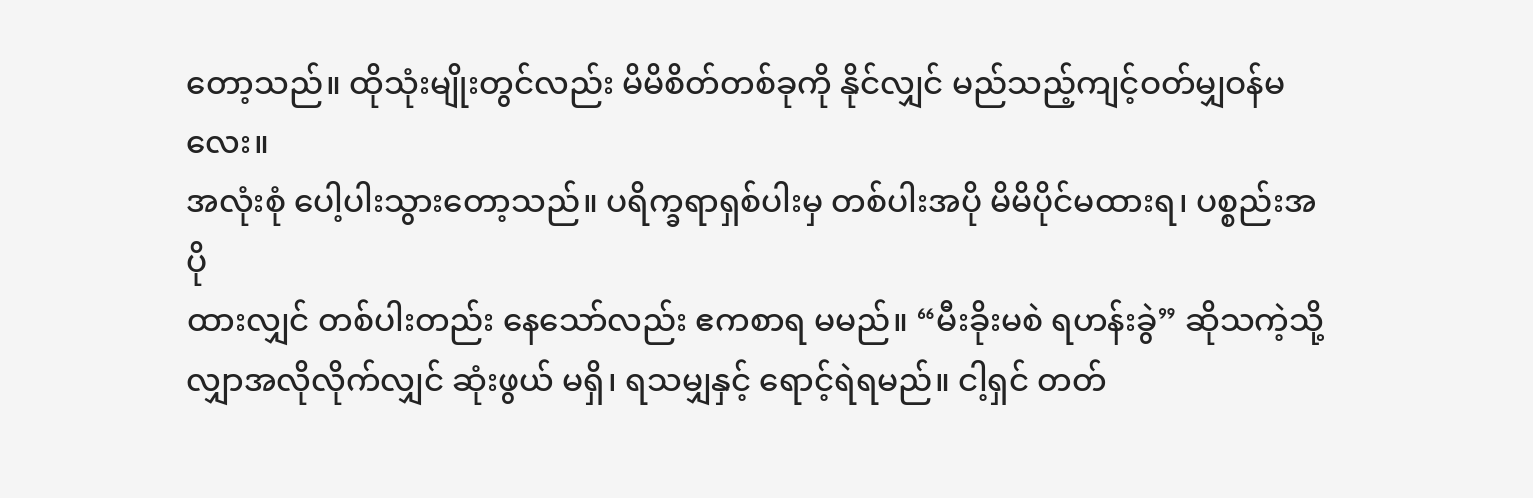တော့သည်။ ထိုသုံးမျိုးတွင်လည်း မိမိစိတ်တစ်ခုကို နိုင်လျှင် မည်သည့်ကျင့်ဝတ်မျှဝန်မလေး။
အလုံးစုံ ပေါ့ပါးသွားတော့သည်။ ပရိက္ခရာရှစ်ပါးမှ တစ်ပါးအပို မိမိပိုင်မထားရ၊ ပစ္စည်းအပို
ထားလျှင် တစ်ပါးတည်း နေသော်လည်း ဧကစာရ မမည်။ “မီးခိုးမစဲ ရဟန်းခွဲ” ဆိုသကဲ့သို့
လျှာအလိုလိုက်လျှင် ဆုံးဖွယ် မရှိ၊ ရသမျှနှင့် ရောင့်ရဲရမည်။ ငါ့ရှင် တတ်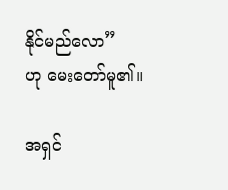နိုင်မည်လော”
ဟု မေးတော်မူ၏။

အရှင်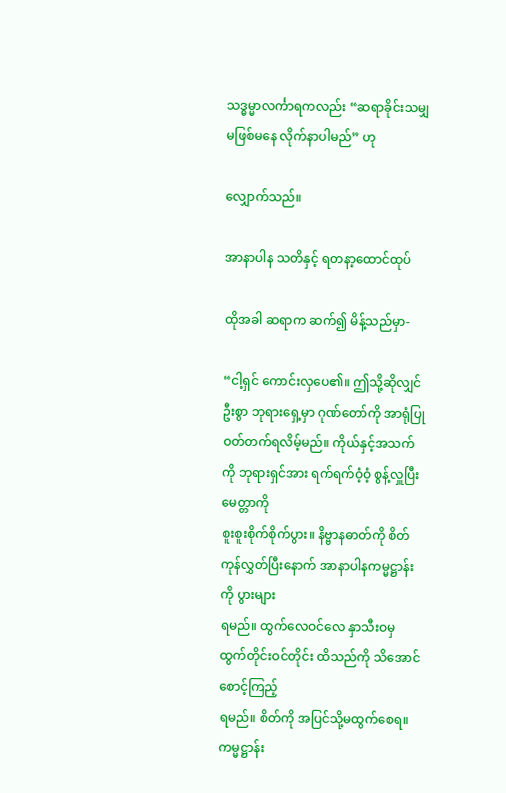သဒ္ဓမ္မာလင်္ကာရကလည်း “ဆရာခိုင်းသမျှ မဖြစ်မနေ လိုက်နာပါမည်” ဟု

လျှောက်သည်။

အာနာပါန သတိနှင့် ရတနာ့ထောင်ထုပ်

ထိုအခါ ဆရာက ဆက်၍ မိန့်သည်မှာ-

“ငါ့ရှင် ကောင်းလှပေ၏။ ဤသို့ဆိုလျှင် ဦးစွာ ဘုရားရှေ့မှာ ဂုဏ်တော်ကို အာရုံပြု
ဝတ်တက်ရလိမ့်မည်။ ကိုယ်နှင့်အသက်ကို ဘုရားရှင်အား ရက်ရက်ဝံ့ဝံ့ စွန့်လှူပြီး မေတ္တာကို
စူးစူးစိုက်စိုက်ပွား။ နိဗ္ဗာနဓာတ်ကို စိတ်ကုန်လွှတ်ပြီးနောက် အာနာပါနကမ္မဋ္ဌာန်းကို ပွားများ
ရမည်။ ထွက်လေဝင်လေ နှာသီးဝမှ ထွက်တိုင်းဝင်တိုင်း ထိသည်ကို သိအောင် စောင့်ကြည့်
ရမည်။ စိတ်ကို အပြင်သို့မထွက်စေရ။ ကမ္မဋ္ဌာန်း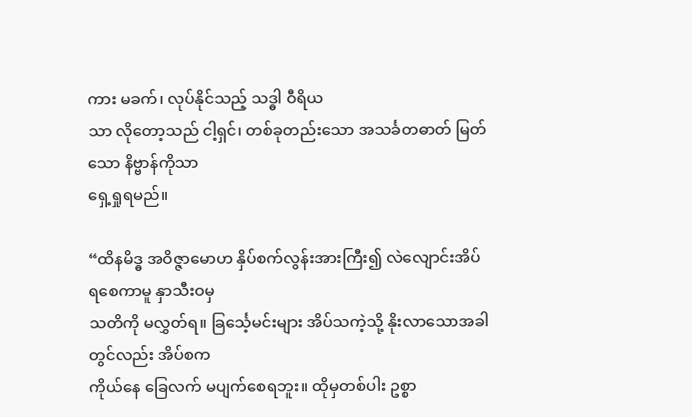ကား မခက်၊ လုပ်နိုင်သည့် သဒ္ဓါ ဝီရိယ
သာ လိုတော့သည် ငါ့ရှင်၊ တစ်ခုတည်းသော အသင်္ခတဓာတ် မြတ်သော နိဗ္ဗာန်ကိုသာ
ရှေ့ရှုရမည်။

“ထိနမိဒ္ဓ အဝိဇ္ဇာမောဟ နှိပ်စက်လွန်းအားကြီး၍ လဲလျောင်းအိပ်ရစေကာမူ နှာသီးဝမှ
သတိကို မလွှတ်ရ။ ခြင်္သေ့မင်းများ အိပ်သကဲ့သို့ နိုးလာသောအခါတွင်လည်း အိပ်စက
ကိုယ်နေ ခြေလက် မပျက်စေရဘူး။ ထိုမှတစ်ပါး ဥစ္စာ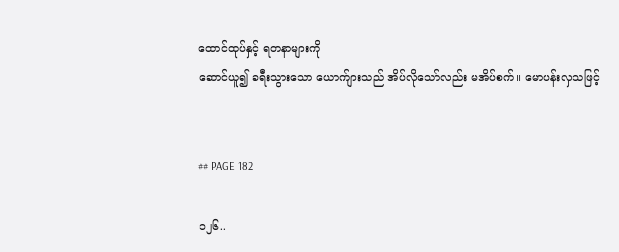ထောင်ထုပ်နှင့် ရတနာများကို
ဆောင်ယူ၍ ခရီးသွားသော ယောက်ျားသည် အိပ်လိုသော်လည်း မအိပ်စက်။ မောပန်းလှသဖြင့်


## PAGE 182

၁၂၆..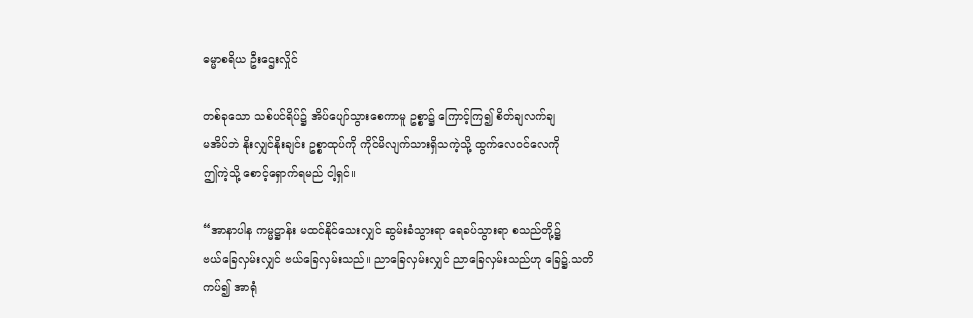ဓမ္မာစရိယ ဦးဌေးလှိုင်

တစ်ခုသော သစ်ပင်ရိပ်၌ အိပ်ပျော်သွားစေကာမူ ဥစ္စာ၌ ကြောင့်ကြ၍ စိတ်ချလက်ချ
မအိပ်ဘဲ နိုးလျှင်နိုးချင်း ဥစ္စာထုပ်ကို ကိုင်မိလျက်သားရှိသကဲ့သို့ ထွက်လေဝင်လေကို
ဤကဲ့သို့ စောင့်ရှောက်ရမည် ငါ့ရှင်။

“အာနာပါန ကမ္မဋ္ဌာန်း မထင်နိုင်သေးလျှင် ဆွမ်းခံသွားရာ ရေခပ်သွားရာ စသည်တို့၌
ဗယ်ခြေလှမ်းလျှင် ဗယ်ခြေလှမ်းသည်။ ညာခြေလှမ်းလျှင် ညာခြေလှမ်းသည်ဟု ခြေ၌.သတိ
ကပ်၍ အာရုံ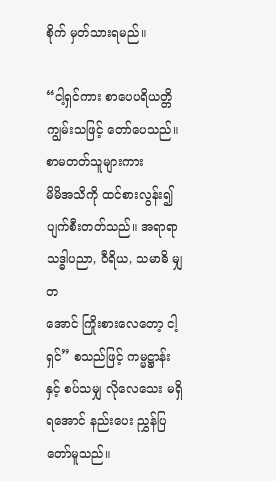စိုက် မှတ်သားရမည်။

“ငါ့ရှင်ကား စာပေပရိယတ္တိ ကျွမ်းသဖြင့် တော်ပေသည်။ စာမတတ်သူများကား
မိမိအသိကို ထင်စားလွန်း၍ ပျက်စီးတတ်သည်။ အရာရာ သဒ္ဓါပညာ, ဝီရိယ, သမာဓိ မျှတ
အောင် ကြိုးစားလေတော့ ငါ့ရှင်” စသည်ဖြင့် ကမ္မဋ္ဌာန်းနှင့် စပ်သမျှ လိုလေသေး မရှိ
ရအောင် နည်းပေး ညွှန်ပြတော်မူသည်။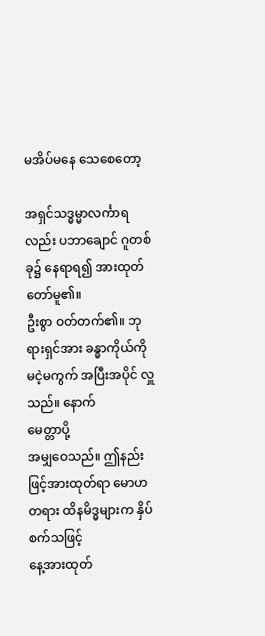မအိပ်မနေ သေစေတော့

အရှင်သဒ္ဓမ္မာလင်္ကာရလည်း ပဘာချောင် ဂူတစ်ခု၌ နေရာရ၍ အားထုတ်တော်မူ၏။
ဦးစွာ ဝတ်တက်၏။ ဘုရားရှင်အား ခန္ဓာကိုယ်ကို မငဲ့မကွက် အပြီးအပိုင် လှူသည်။ နောက်
မေတ္တာပို့
အမျှဝေသည်။ ဤနည်းဖြင့်အားထုတ်ရာ မောဟ တရား ထိနမိဒ္ဓများက နှိပ်စက်သဖြင့်
နေ့အားထုတ်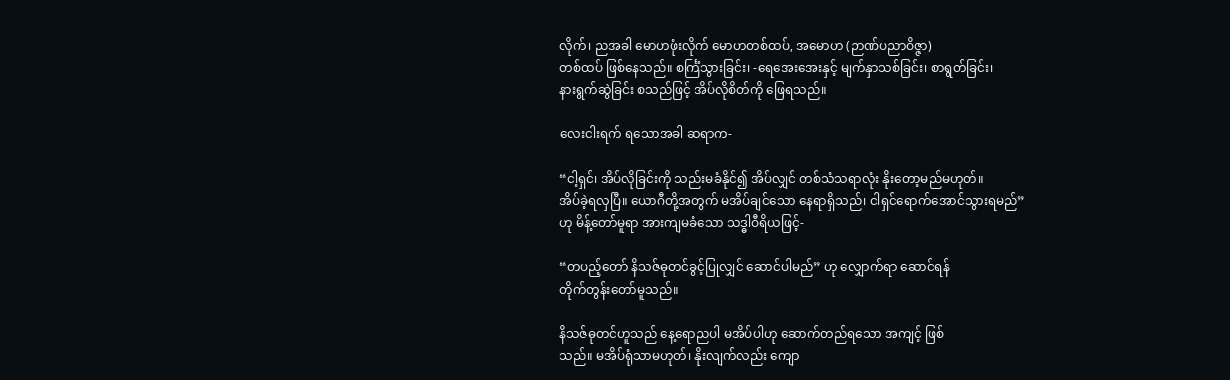လိုက်၊ ညအခါ မောဟဖုံးလိုက် မောဟတစ်ထပ်, အမောဟ (ဉာဏ်ပညာဝိဇ္ဇာ)
တစ်ထပ် ဖြစ်နေသည်။ စင်္ကြံသွားခြင်း၊ -ရေအေးအေးနှင့် မျက်နှာသစ်ခြင်း၊ စာရွတ်ခြင်း၊
နားရွက်ဆွဲခြင်း စသည်ဖြင့် အိပ်လိုစိတ်ကို ဖြေရသည်။

လေးငါးရက် ရသောအခါ ဆရာက-

“ငါ့ရှင်၊ အိပ်လိုခြင်းကို သည်းမခံနိုင်၍ အိပ်လျှင် တစ်သံသရာလုံး နိုးတော့မည်မဟုတ်။
အိပ်ခဲ့ရလှပြီ။ ယောဂီတို့အတွက် မအိပ်ချင်သော နေရာရှိသည်၊ ငါရှင်ရောက်အောင်သွားရမည်”
ဟု မိန့်တော်မူရာ အားကျမခံသော သဒ္ဓါဝီရိယဖြင့်-

“တပည့်တော် နိသဇ်ဓုတင်ခွင့်ပြုလျှင် ဆောင်ပါမည်” ဟု လျှောက်ရာ ဆောင်ရန်
တိုက်တွန်းတော်မူသည်။

နိသဇ်ဓုတင်ဟူသည် နေ့ရောညပါ မအိပ်ပါဟု ဆောက်တည်ရသော အကျင့် ဖြစ်
သည်။ မအိပ်ရုံသာမဟုတ်၊ နိုးလျက်လည်း ကျော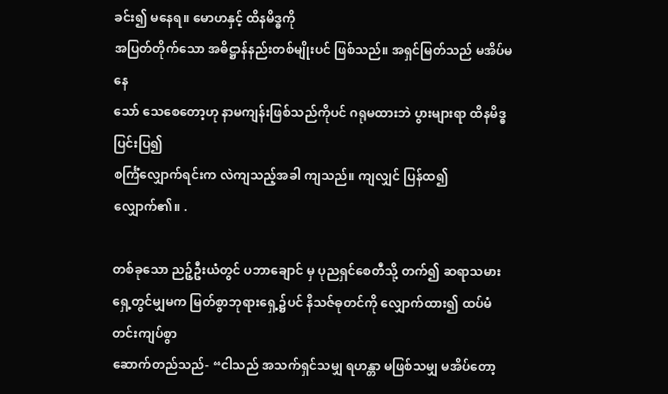ခင်း၍ မနေရ။ မောဟနှင့် ထိနမိဒ္ဓကို
အပြတ်တိုက်သော အဓိဋ္ဌာန်နည်းတစ်မျိုးပင် ဖြစ်သည်။ အရှင်မြတ်သည် မအိပ်မနေ
သော် သေစေတော့ဟု နာမကျန်းဖြစ်သည်ကိုပင် ဂရုမထားဘဲ ပွားများရာ ထိနမိဒ္ဓပြင်းပြ၍
စင်္ကြံလျှောက်ရင်းက လဲကျသည့်အခါ ကျသည်။ ကျလျှင် ပြန်ထ၍ လျှောက်၏။ .

တစ်ခုသော ညဉ့်ဦးယံတွင် ပဘာချောင် မှ ပုညရှင်စေတီသို့ တက်၍ ဆရာသမား
ရှေ့တွင်မျှမက မြတ်စွာဘုရားရှေ့၌ပင် နိသဇ်ဓုတင်ကို လျှောက်ထား၍ ထပ်မံ တင်းကျပ်စွာ
ဆောက်တည်သည်- “ငါသည် အသက်ရှင်သမျှ ရဟန္တာ မဖြစ်သမျှ မအိပ်တော့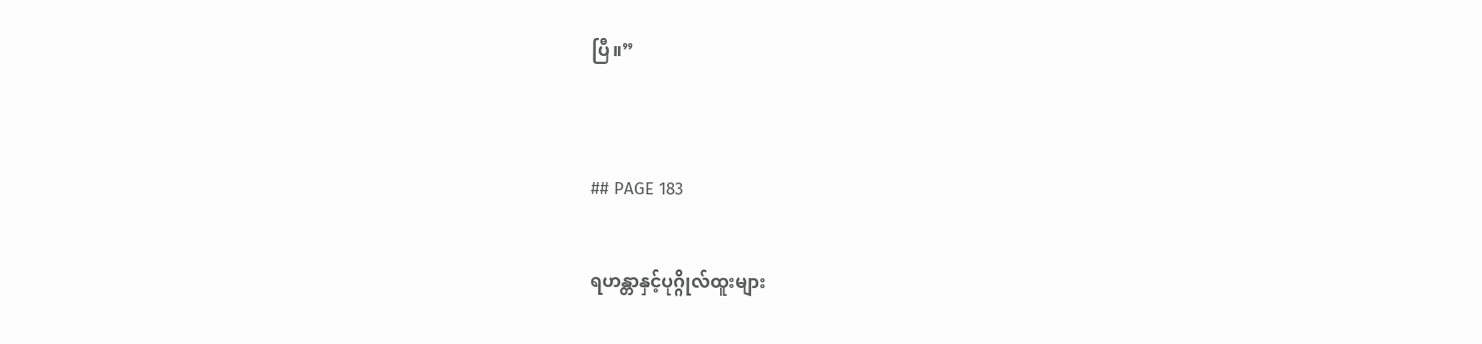ပြီ။”


## PAGE 183

ရဟန္တာနှင့်ပုဂ္ဂိုလ်ထူးများ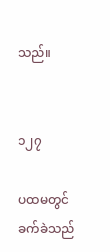သည်။


၁၂၇

ပထမတွင် ခက်ခဲသည်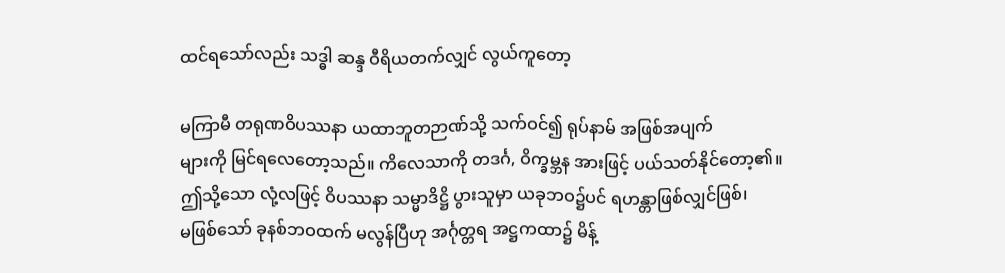ထင်ရသော်လည်း သဒ္ဓါ ဆန္ဒ ဝီရိယတက်လျှင် လွယ်ကူတော့

မကြာမီ တရုဏဝိပဿနာ ယထာဘူတဉာဏ်သို့ သက်ဝင်၍ ရုပ်နာမ် အဖြစ်အပျက်
များကို မြင်ရလေတော့သည်။ ကိလေသာကို တဒင်္ဂ, ဝိက္ခမ္ဘန အားဖြင့် ပယ်သတ်နိုင်တော့၏။
ဤသို့သော လုံ့လဖြင့် ဝိပဿနာ သမ္မာဒိဋ္ဌိ ပွားသူမှာ ယခုဘဝ၌ပင် ရဟန္တာဖြစ်လျှင်ဖြစ်၊
မဖြစ်သော် ခုနစ်ဘဝထက် မလွန်ပြီဟု အင်္ဂုတ္တရ အဋ္ဌကထာ၌ မိန့်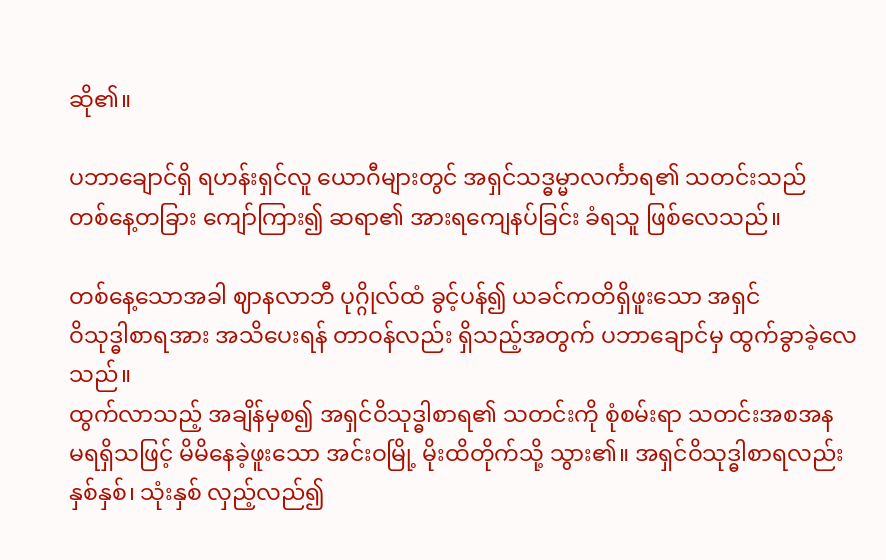ဆို၏။

ပဘာချောင်ရှိ ရဟန်းရှင်လူ ယောဂီများတွင် အရှင်သဒ္ဓမ္မာလင်္ကာရ၏ သတင်းသည်
တစ်နေ့တခြား ကျော်ကြား၍ ဆရာ၏ အားရကျေနပ်ခြင်း ခံရသူ ဖြစ်လေသည်။

တစ်နေ့သောအခါ ဈာနလာဘီ ပုဂ္ဂိုလ်ထံ ခွင့်ပန်၍ ယခင်ကတိရှိဖူးသော အရှင်
ဝိသုဒ္ဓါစာရအား အသိပေးရန် တာဝန်လည်း ရှိသည့်အတွက် ပဘာချောင်မှ ထွက်ခွာခဲ့လေသည်။
ထွက်လာသည့် အချိန်မှစ၍ အရှင်ဝိသုဒ္ဓါစာရ၏ သတင်းကို စုံစမ်းရာ သတင်းအစအန
မရရှိသဖြင့် မိမိနေခဲ့ဖူးသော အင်းဝမြို့ မိုးထိတိုက်သို့ သွား၏။ အရှင်ဝိသုဒ္ဓါစာရလည်း
နှစ်နှစ်၊ သုံးနှစ် လှည့်လည်၍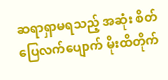ဆရာရှာမရသည့် အဆုံး စိတ်ပြေလက်ပျောက် မိုးထိတိုက်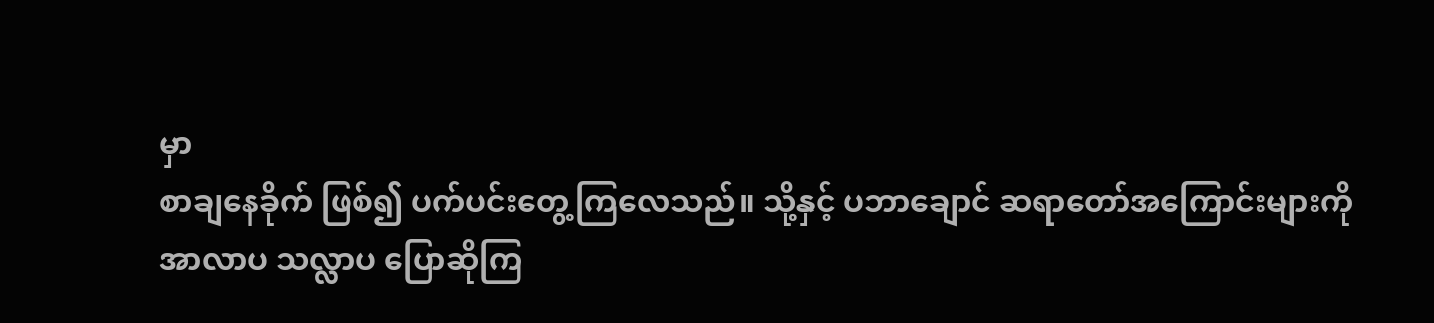မှာ
စာချနေခိုက် ဖြစ်၍ ပက်ပင်းတွေ့ကြလေသည်။ သို့နှင့် ပဘာချောင် ဆရာတော်အကြောင်းများကို
အာလာပ သလ္လာပ ပြောဆိုကြ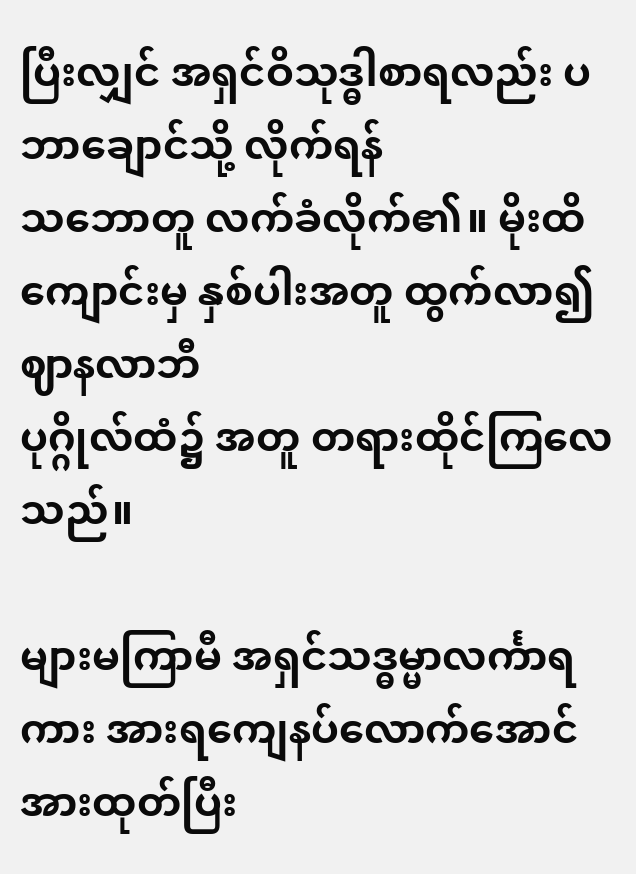ပြီးလျှင် အရှင်ဝိသုဒ္ဓါစာရလည်း ပဘာချောင်သို့ လိုက်ရန်
သဘောတူ လက်ခံလိုက်၏။ မိုးထိကျောင်းမှ နှစ်ပါးအတူ ထွက်လာ၍ ဈာနလာဘီ
ပုဂ္ဂိုလ်ထံ၌ အတူ တရားထိုင်ကြလေသည်။

များမကြာမီ အရှင်သဒ္ဓမ္မာလင်္ကာရကား အားရကျေနပ်လောက်အောင် အားထုတ်ပြီး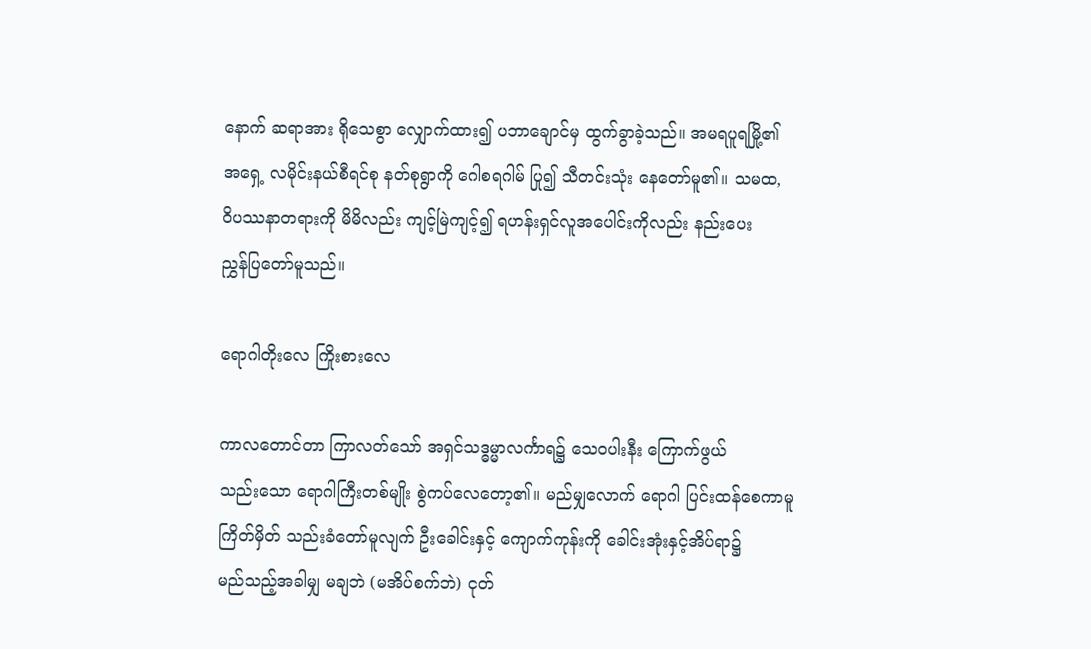နောက် ဆရာအား ရိုသေစွာ လျှောက်ထား၍ ပဘာချောင်မှ ထွက်ခွာခဲ့သည်။ အမရပူရမြို့၏
အရှေ့ လမိုင်းနယ်စီရင်စု နတ်စုရွာကို ဂေါစရဂါမ် ပြု၍ သီတင်းသုံး နေတော်မူ၏။ သမထ,
ဝိပဿနာတရားကို မိမိလည်း ကျင့်မြဲကျင့်၍ ရဟန်းရှင်လူအပေါင်းကိုလည်း နည်းပေး
ညွှန်ပြတော်မူသည်။

ရောဂါတိုးလေ ကြိုးစားလေ

ကာလတောင်တာ ကြာလတ်သော် အရှင်သဒ္ဓမ္မာလင်္ကာရ၌ သေဝပါးနီး ကြောက်ဖွယ်
သည်းသော ရောဂါကြီးတစ်မျိုး စွဲကပ်လေတော့၏။ မည်မျှလောက် ရောဂါ ပြင်းထန်စေကာမူ
ကြိတ်မှိတ် သည်းခံတော်မူလျက် ဦးခေါင်းနှင့် ကျောက်ကုန်းကို ခေါင်းအုံးနှင့်အိပ်ရာ၌
မည်သည့်အခါမျှ မချဘဲ (မအိပ်စက်ဘဲ) ငုတ်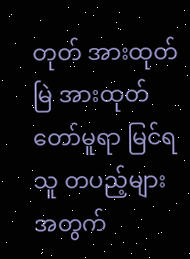တုတ် အားထုတ်မြဲ အားထုတ်တော်မူရာ မြင်ရ
သူ တပည့်များအတွက်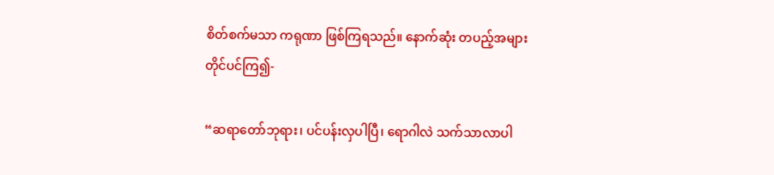စိတ်စက်မသာ ကရုဏာ ဖြစ်ကြရသည်။ နောက်ဆုံး တပည့်အများ
တိုင်ပင်ကြ၍-

“ဆရာတော်ဘုရား၊ ပင်ပန်းလှပါပြီ၊ ရောဂါလဲ သက်သာလာပါ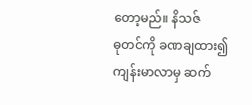တော့မည်။ နိသဇ်
ဓုတင်ကို ခဏချထား၍ ကျန်းမာလာမှ ဆက်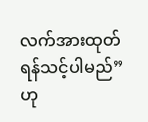လက်အားထုတ်ရန်သင့်ပါမည်” ဟု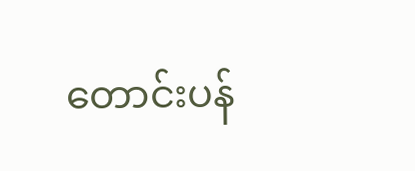တောင်းပန်